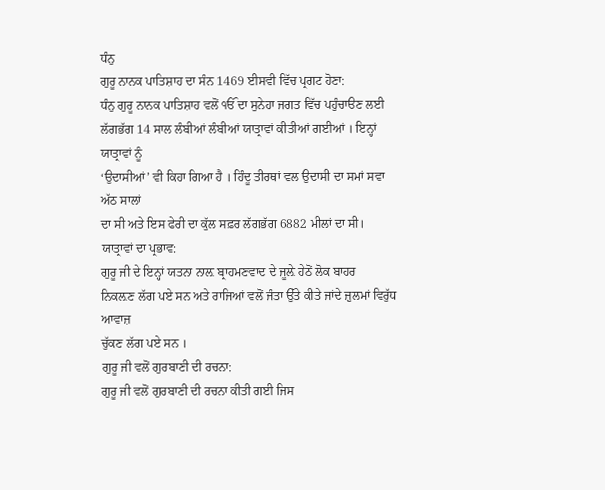ਧੰਨੁ
ਗੁਰੂ ਨਾਨਕ ਪਾਤਿਸ਼ਾਹ ਦਾ ਸੰਨ 1469 ਈਸਵੀ ਵਿੱਚ ਪ੍ਰਗਟ ਹੋਣਾ:
ਧੰਨੁ ਗੁਰੂ ਨਾਨਕ ਪਾਤਿਸ਼ਾਹ ਵਲੋਂ ੴ ਦਾ ਸੁਨੇਹਾ ਜਗਤ ਵਿੱਚ ਪਹੁੰਚਾੳਣ ਲਈ
ਲੱਗਭੱਗ 14 ਸਾਲ ਲੰਬੀਆਂ ਲੰਬੀਆਂ ਯਾਤ੍ਰਾਵਾਂ ਕੀਤੀਆਂ ਗਈਆਂ । ਇਨ੍ਹਾਂ ਯਾਤ੍ਰਾਵਾਂ ਨੂੰ
‘ਉਦਾਸੀਆਂ’ ਵੀ ਕਿਹਾ ਗਿਆ ਹੈ । ਹਿੰਦੂ ਤੀਰਥਾਂ ਵਲ ਉਦਾਸੀ ਦਾ ਸਮਾਂ ਸਵਾ ਅੱਠ ਸਾਲਾਂ
ਦਾ ਸੀ ਅਤੇ ਇਸ ਫੇਰੀ ਦਾ ਕੁੱਲ ਸਫ਼ਰ ਲੱਗਭੱਗ 6882 ਮੀਲਾਂ ਦਾ ਸੀ।
ਯਾਤ੍ਰਾਵਾਂ ਦਾ ਪ੍ਰਭਾਵ:
ਗੁਰੂ ਜੀ ਦੇ ਇਨ੍ਹਾਂ ਯਤਨਾ ਨਾਲ਼ ਬ੍ਰਾਹਮਣਵਾਦ ਦੇ ਜੂਲ਼ੇ ਹੇਠੋਂ ਲੋਕ ਬਾਹਰ
ਨਿਕਲ਼ਣ ਲੱਗ ਪਏ ਸਨ ਅਤੇ ਰਾਜਿਆਂ ਵਲੋਂ ਜੰਤਾ ਉੱਤੇ ਕੀਤੇ ਜਾਂਦੇ ਜ਼ੁਲਮਾਂ ਵਿਰੁੱਧ ਆਵਾਜ਼
ਚੁੱਕਣ ਲੱਗ ਪਏ ਸਨ ।
ਗੁਰੂ ਜੀ ਵਲੋਂ ਗੁਰਬਾਣੀ ਦੀ ਰਚਨਾ:
ਗੁਰੂ ਜੀ ਵਲੋਂ ਗੁਰਬਾਣੀ ਦੀ ਰਚਨਾ ਕੀਤੀ ਗਈ ਜਿਸ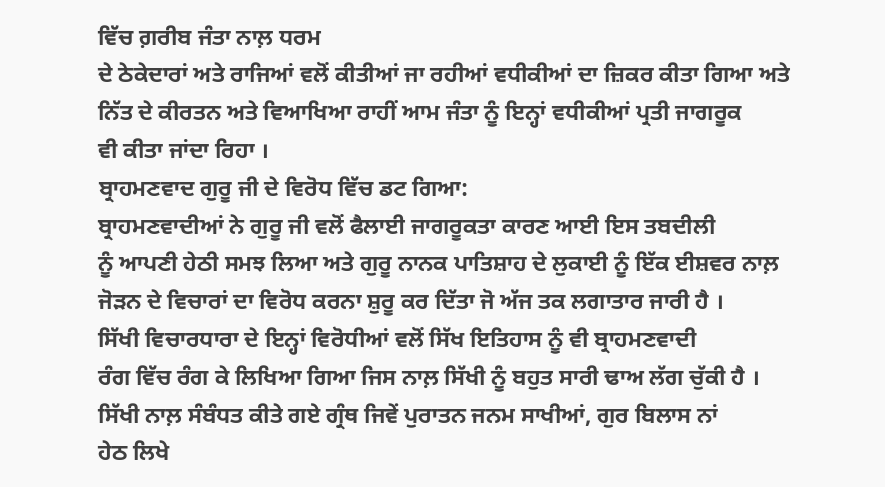ਵਿੱਚ ਗ਼ਰੀਬ ਜੰਤਾ ਨਾਲ਼ ਧਰਮ
ਦੇ ਠੇਕੇਦਾਰਾਂ ਅਤੇ ਰਾਜਿਆਂ ਵਲੋਂ ਕੀਤੀਆਂ ਜਾ ਰਹੀਆਂ ਵਧੀਕੀਆਂ ਦਾ ਜ਼ਿਕਰ ਕੀਤਾ ਗਿਆ ਅਤੇ
ਨਿੱਤ ਦੇ ਕੀਰਤਨ ਅਤੇ ਵਿਆਖਿਆ ਰਾਹੀਂ ਆਮ ਜੰਤਾ ਨੂੰ ਇਨ੍ਹਾਂ ਵਧੀਕੀਆਂ ਪ੍ਰਤੀ ਜਾਗਰੂਕ
ਵੀ ਕੀਤਾ ਜਾਂਦਾ ਰਿਹਾ ।
ਬ੍ਰਾਹਮਣਵਾਦ ਗੁਰੂ ਜੀ ਦੇ ਵਿਰੋਧ ਵਿੱਚ ਡਟ ਗਿਆ:
ਬ੍ਰਾਹਮਣਵਾਦੀਆਂ ਨੇ ਗੁਰੂ ਜੀ ਵਲੋਂ ਫੈਲਾਈ ਜਾਗਰੂਕਤਾ ਕਾਰਣ ਆਈ ਇਸ ਤਬਦੀਲੀ
ਨੂੰ ਆਪਣੀ ਹੇਠੀ ਸਮਝ ਲਿਆ ਅਤੇ ਗੁਰੂ ਨਾਨਕ ਪਾਤਿਸ਼ਾਹ ਦੇ ਲੁਕਾਈ ਨੂੰ ਇੱਕ ਈਸ਼ਵਰ ਨਾਲ਼
ਜੋੜਨ ਦੇ ਵਿਚਾਰਾਂ ਦਾ ਵਿਰੋਧ ਕਰਨਾ ਸ਼ੁਰੂ ਕਰ ਦਿੱਤਾ ਜੋ ਅੱਜ ਤਕ ਲਗਾਤਾਰ ਜਾਰੀ ਹੈ ।
ਸਿੱਖੀ ਵਿਚਾਰਧਾਰਾ ਦੇ ਇਨ੍ਹਾਂ ਵਿਰੋਧੀਆਂ ਵਲੋਂ ਸਿੱਖ ਇਤਿਹਾਸ ਨੂੰ ਵੀ ਬ੍ਰਾਹਮਣਵਾਦੀ
ਰੰਗ ਵਿੱਚ ਰੰਗ ਕੇ ਲਿਖਿਆ ਗਿਆ ਜਿਸ ਨਾਲ਼ ਸਿੱਖੀ ਨੂੰ ਬਹੁਤ ਸਾਰੀ ਢਾਅ ਲੱਗ ਚੁੱਕੀ ਹੈ ।
ਸਿੱਖੀ ਨਾਲ਼ ਸੰਬੰਧਤ ਕੀਤੇ ਗਏ ਗ੍ਰੰਥ ਜਿਵੇਂ ਪੁਰਾਤਨ ਜਨਮ ਸਾਖੀਆਂ, ਗੁਰ ਬਿਲਾਸ ਨਾਂ
ਹੇਠ ਲਿਖੇ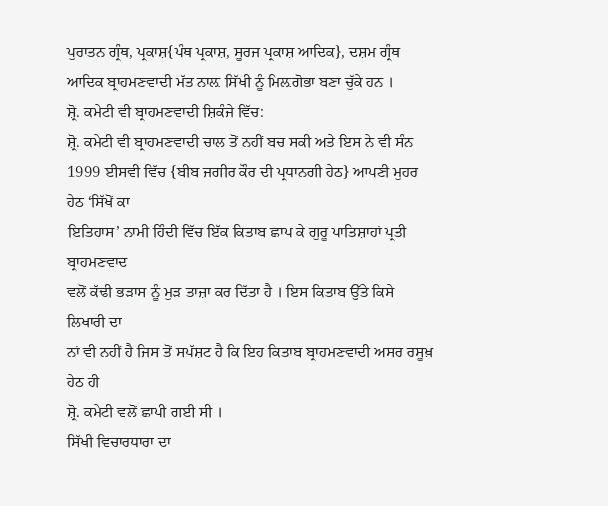ਪੁਰਾਤਨ ਗ੍ਰੰਥ, ਪ੍ਰਕਾਸ਼{ਪੰਥ ਪ੍ਰਕਾਸ਼, ਸੂਰਜ ਪ੍ਰਕਾਸ਼ ਆਦਿਕ}, ਦਸ਼ਮ ਗ੍ਰੰਥ
ਆਦਿਕ ਬ੍ਰਾਹਮਣਵਾਦੀ ਮੱਤ ਨਾਲ਼ ਸਿੱਖੀ ਨੂੰ ਮਿਲ਼ਗੋਭਾ ਬਣਾ ਚੁੱਕੇ ਹਨ ।
ਸ਼੍ਰੋ. ਕਮੇਟੀ ਵੀ ਬ੍ਰਾਹਮਣਵਾਦੀ ਸ਼ਿਕੰਜੇ ਵਿੱਚ:
ਸ਼੍ਰੋ. ਕਮੇਟੀ ਵੀ ਬ੍ਰਾਹਮਣਵਾਦੀ ਚਾਲ ਤੋਂ ਨਹੀਂ ਬਚ ਸਕੀ ਅਤੇ ਇਸ ਨੇ ਵੀ ਸੰਨ
1999 ਈਸਵੀ ਵਿੱਚ {ਬੀਬ ਜਗੀਰ ਕੌਰ ਦੀ ਪ੍ਰਧਾਨਗੀ ਹੇਠ} ਆਪਣੀ ਮੁਹਰ ਹੇਠ ‘ਸਿੱਖੋਂ ਕਾ
ਇਤਿਹਾਸ’ ਨਾਮੀ ਹਿੰਦੀ ਵਿੱਚ ਇੱਕ ਕਿਤਾਬ ਛਾਪ ਕੇ ਗੁਰੂ ਪਾਤਿਸ਼ਾਹਾਂ ਪ੍ਰਤੀ ਬ੍ਰਾਹਮਣਵਾਦ
ਵਲੋਂ ਕੱਢੀ ਭੜਾਸ ਨੂੰ ਮੁੜ ਤਾਜ਼ਾ ਕਰ ਦਿੱਤਾ ਹੈ । ਇਸ ਕਿਤਾਬ ਉੱਤੇ ਕਿਸੇ ਲਿਖਾਰੀ ਦਾ
ਨਾਂ ਵੀ ਨਹੀਂ ਹੈ ਜਿਸ ਤੋਂ ਸਪੱਸ਼ਟ ਹੈ ਕਿ ਇਹ ਕਿਤਾਬ ਬ੍ਰਾਹਮਣਵਾਦੀ ਅਸਰ ਰਸੂਖ਼ ਹੇਠ ਹੀ
ਸ਼੍ਰੋ. ਕਮੇਟੀ ਵਲੋਂ ਛਾਪੀ ਗਈ ਸੀ ।
ਸਿੱਖੀ ਵਿਚਾਰਧਾਰਾ ਦਾ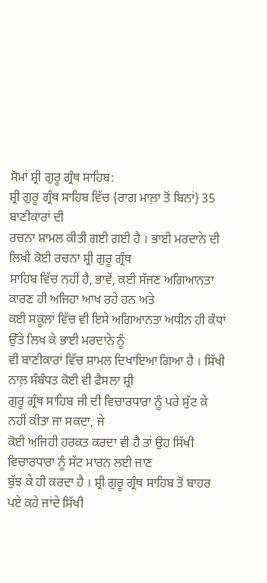ਸੋਮਾਂ ਸ਼੍ਰੀ ਗੁਰੂ ਗ੍ਰੰਥ ਸਾਹਿਬ:
ਸ਼੍ਰੀ ਗੁਰੂ ਗ੍ਰੰਥ ਸਾਹਿਬ ਵਿੱਚ {ਰਾਗ ਮਾਲ਼ਾ ਤੋਂ ਬਿਨਾਂ} 35 ਬਾਣੀਕਾਰਾਂ ਦੀ
ਰਚਨਾ ਸ਼ਾਮਲ ਕੀਤੀ ਗਈ ਗਈ ਹੈ । ਭਾਈ ਮਰਦਾਨੇ ਦੀ ਲਿਖੀ ਕੋਈ ਰਚਨਾ ਸ਼੍ਰੀ ਗੁਰੂ ਗ੍ਰੰਥ
ਸਾਹਿਬ ਵਿੱਚ ਨਹੀਂ ਹੈ, ਭਾਵੇਂ, ਕਈ ਸੱਜਣ ਅਗਿਆਨਤਾ ਕਾਰਣ ਹੀ ਅਜਿਹਾ ਆਖ ਰਹੇ ਹਨ ਅਤੇ
ਕਈ ਸਕੂਲਾਂ ਵਿੱਚ ਵੀ ਇਸੇ ਅਗਿਆਨਤਾ ਅਧੀਨ ਹੀ ਕੰਧਾਂ ਉੱਤੇ ਲਿਖ ਕੇ ਭਾਈ ਮਰਦਾਨੇ ਨੂੰ
ਵੀ ਬਾਣੀਕਾਰਾਂ ਵਿੱਚ ਸ਼ਾਮਲ ਦਿਖਾਇਆ ਗਿਆ ਹੈ । ਸਿੱਖੀ ਨਾਲ਼ ਸੰਬੰਧਤ ਕੋਈ ਵੀ ਫ਼ੈਸਲਾ ਸ਼੍ਰੀ
ਗੁਰੂ ਗ੍ਰੰਥ ਸਾਹਿਬ ਜੀ ਦੀ ਵਿਚਾਰਧਾਰਾ ਨੂੰ ਪਰੇ ਸੁੱਟ ਕੇ ਨਹੀਂ ਕੀਤਾ ਜਾ ਸਕਦਾ, ਜੇ
ਕੋਈ ਅਜਿਹੀ ਹਰਕਤ ਕਰਦਾ ਵੀ ਹੈ ਤਾਂ ਉਹ ਸਿੱਖੀ ਵਿਚਾਰਧਾਰਾ ਨੂੰ ਸੱਟ ਮਾਰਨ ਲਈ ਜਾਣ
ਬੁੱਝ ਕੇ ਹੀ ਕਰਦਾ ਹੈ । ਸ਼੍ਰੀ ਗੁਰੂ ਗ੍ਰੰਥ ਸਾਹਿਬ ਤੋਂ ਬਾਹਰ ਪਏ ਕਹੇ ਜਾਂਦੇ ਸਿੱਖੀ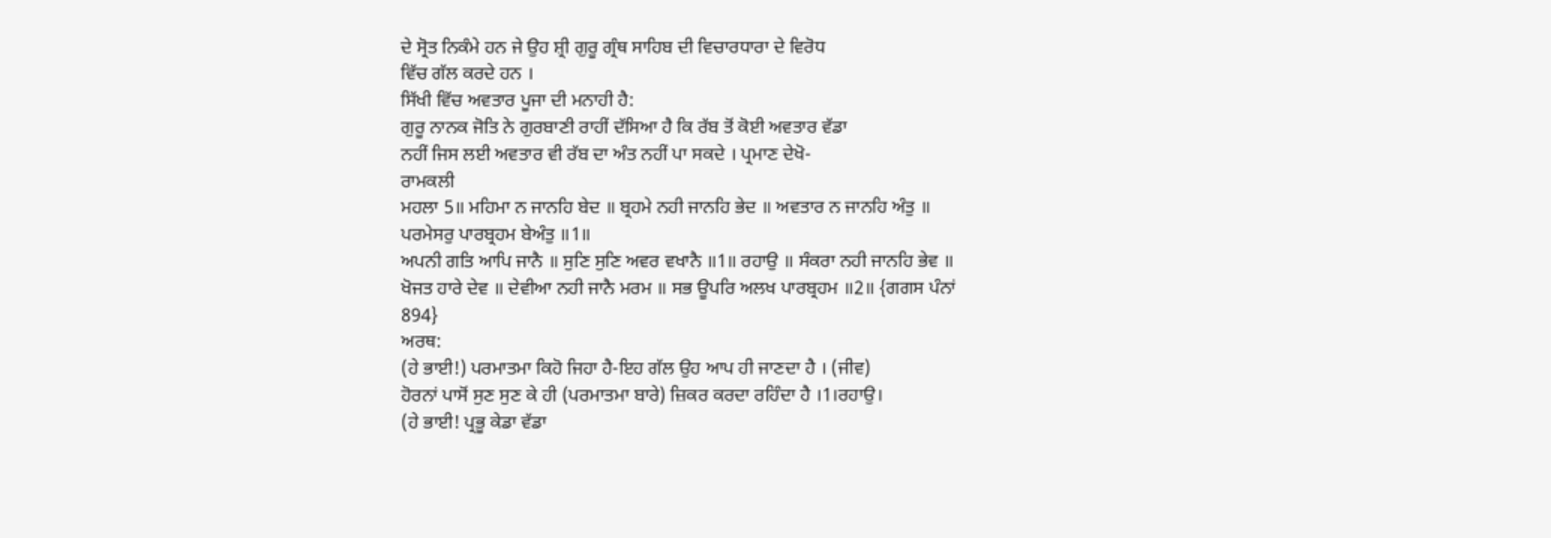ਦੇ ਸ੍ਰੋਤ ਨਿਕੰਮੇ ਹਨ ਜੇ ਉਹ ਸ਼੍ਰੀ ਗੁਰੂ ਗ੍ਰੰਥ ਸਾਹਿਬ ਦੀ ਵਿਚਾਰਧਾਰਾ ਦੇ ਵਿਰੋਧ
ਵਿੱਚ ਗੱਲ ਕਰਦੇ ਹਨ ।
ਸਿੱਖੀ ਵਿੱਚ ਅਵਤਾਰ ਪੂਜਾ ਦੀ ਮਨਾਹੀ ਹੈ:
ਗੁਰੂ ਨਾਨਕ ਜੋਤਿ ਨੇ ਗੁਰਬਾਣੀ ਰਾਹੀਂ ਦੱਸਿਆ ਹੈ ਕਿ ਰੱਬ ਤੋਂ ਕੋਈ ਅਵਤਾਰ ਵੱਡਾ
ਨਹੀਂ ਜਿਸ ਲਈ ਅਵਤਾਰ ਵੀ ਰੱਬ ਦਾ ਅੰਤ ਨਹੀਂ ਪਾ ਸਕਦੇ । ਪ੍ਰਮਾਣ ਦੇਖੋ-
ਰਾਮਕਲੀ
ਮਹਲਾ 5॥ ਮਹਿਮਾ ਨ ਜਾਨਹਿ ਬੇਦ ॥ ਬ੍ਰਹਮੇ ਨਹੀ ਜਾਨਹਿ ਭੇਦ ॥ ਅਵਤਾਰ ਨ ਜਾਨਹਿ ਅੰਤੁ ॥
ਪਰਮੇਸਰੁ ਪਾਰਬ੍ਰਹਮ ਬੇਅੰਤੁ ॥1॥
ਅਪਨੀ ਗਤਿ ਆਪਿ ਜਾਨੈ ॥ ਸੁਣਿ ਸੁਣਿ ਅਵਰ ਵਖਾਨੈ ॥1॥ ਰਹਾਉ ॥ ਸੰਕਰਾ ਨਹੀ ਜਾਨਹਿ ਭੇਵ ॥
ਖੋਜਤ ਹਾਰੇ ਦੇਵ ॥ ਦੇਵੀਆ ਨਹੀ ਜਾਨੈ ਮਰਮ ॥ ਸਭ ਊਪਰਿ ਅਲਖ ਪਾਰਬ੍ਰਹਮ ॥2॥ {ਗਗਸ ਪੰਨਾਂ
894}
ਅਰਥ:
(ਹੇ ਭਾਈ!) ਪਰਮਾਤਮਾ ਕਿਹੋ ਜਿਹਾ ਹੈ-ਇਹ ਗੱਲ ਉਹ ਆਪ ਹੀ ਜਾਣਦਾ ਹੈ । (ਜੀਵ)
ਹੋਰਨਾਂ ਪਾਸੋਂ ਸੁਣ ਸੁਣ ਕੇ ਹੀ (ਪਰਮਾਤਮਾ ਬਾਰੇ) ਜ਼ਿਕਰ ਕਰਦਾ ਰਹਿੰਦਾ ਹੈ ।1।ਰਹਾਉ।
(ਹੇ ਭਾਈ! ਪ੍ਰਭੂ ਕੇਡਾ ਵੱਡਾ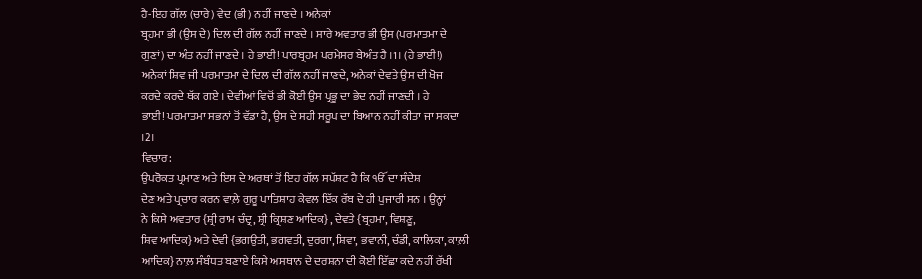ਹੈ-ਇਹ ਗੱਲ (ਚਾਰੇ) ਵੇਦ (ਭੀ) ਨਹੀਂ ਜਾਣਦੇ । ਅਨੇਕਾਂ
ਬ੍ਰਹਮਾ ਭੀ (ਉਸ ਦੇ) ਦਿਲ ਦੀ ਗੱਲ ਨਹੀਂ ਜਾਣਦੇ । ਸਾਰੇ ਅਵਤਾਰ ਭੀ ਉਸ (ਪਰਮਾਤਮਾ ਦੇ
ਗੁਣਾਂ) ਦਾ ਅੰਤ ਨਹੀਂ ਜਾਣਦੇ । ਹੇ ਭਾਈ! ਪਾਰਬ੍ਰਹਮ ਪਰਮੇਸਰ ਬੇਅੰਤ ਹੈ ।1। (ਹੇ ਭਾਈ!)
ਅਨੇਕਾਂ ਸ਼ਿਵ ਜੀ ਪਰਮਾਤਮਾ ਦੇ ਦਿਲ ਦੀ ਗੱਲ ਨਹੀਂ ਜਾਣਦੇ, ਅਨੇਕਾਂ ਦੇਵਤੇ ਉਸ ਦੀ ਖੋਜ
ਕਰਦੇ ਕਰਦੇ ਥੱਕ ਗਏ । ਦੇਵੀਆਂ ਵਿਚੋਂ ਭੀ ਕੋਈ ਉਸ ਪ੍ਰਭੂ ਦਾ ਭੇਦ ਨਹੀਂ ਜਾਣਦੀ । ਹੇ
ਭਾਈ! ਪਰਮਾਤਮਾ ਸਭਨਾਂ ਤੋਂ ਵੱਡਾ ਹੈ, ਉਸ ਦੇ ਸਹੀ ਸਰੂਪ ਦਾ ਬਿਆਨ ਨਹੀਂ ਕੀਤਾ ਜਾ ਸਕਦਾ
।2।
ਵਿਚਾਰ:
ਉਪਰੋਕਤ ਪ੍ਰਮਾਣ ਅਤੇ ਇਸ ਦੇ ਅਰਥਾਂ ਤੋਂ ਇਹ ਗੱਲ ਸਪੱਸ਼ਟ ਹੈ ਕਿ ੴ ਦਾ ਸੰਦੇਸ਼
ਦੇਣ ਅਤੇ ਪ੍ਰਚਾਰ ਕਰਨ ਵਾਲ਼ੇ ਗੁਰੂ ਪਾਤਿਸ਼ਾਹ ਕੇਵਲ ਇੱਕ ਰੱਬ ਦੇ ਹੀ ਪੁਜਾਰੀ ਸਨ । ਉਨ੍ਹਾਂ
ਨੇ ਕਿਸੇ ਅਵਤਾਰ {ਸ਼੍ਰੀ ਰਾਮ ਚੰਦ੍ਰ, ਸ਼੍ਰੀ ਕ੍ਰਿਸ਼ਣ ਆਦਿਕ} , ਦੇਵਤੇ {ਬ੍ਰਹਮਾ, ਵਿਸ਼ਣੂ,
ਸ਼ਿਵ ਆਦਿਕ} ਅਤੇ ਦੇਵੀ {ਭਗਉਤੀ, ਭਗਵਤੀ, ਦੁਰਗਾ, ਸ਼ਿਵਾ, ਭਵਾਨੀ, ਚੰਡੀ, ਕਾਲਿਕਾ, ਕਾਲ਼ੀ
ਆਦਿਕ} ਨਾਲ਼ ਸੰਬੰਧਤ ਬਣਾਏ ਕਿਸੇ ਅਸਥਾਨ ਦੇ ਦਰਸ਼ਨਾ ਦੀ ਕੋਈ ਇੱਛਾ ਕਦੇ ਨਹੀਂ ਰੱਖੀ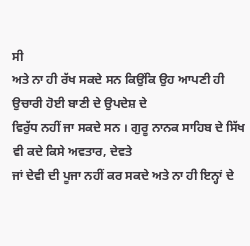ਸੀ
ਅਤੇ ਨਾ ਹੀ ਰੱਖ ਸਕਦੇ ਸਨ ਕਿਉਂਕਿ ਉਹ ਆਪਣੀ ਹੀ ਉਚਾਰੀ ਹੋਈ ਬਾਣੀ ਦੇ ਉਪਦੇਸ਼ ਦੇ
ਵਿਰੁੱਧ ਨਹੀਂ ਜਾ ਸਕਦੇ ਸਨ । ਗੁਰੂ ਨਾਨਕ ਸਾਹਿਬ ਦੇ ਸਿੱਖ ਵੀ ਕਦੇ ਕਿਸੇ ਅਵਤਾਰ, ਦੇਵਤੇ
ਜਾਂ ਦੇਵੀ ਦੀ ਪੂਜਾ ਨਹੀਂ ਕਰ ਸਕਦੇ ਅਤੇ ਨਾ ਹੀ ਇਨ੍ਹਾਂ ਦੇ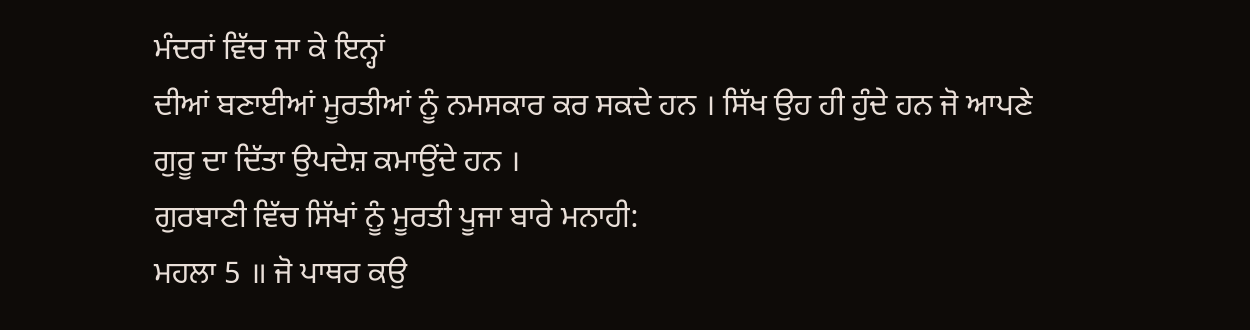ਮੰਦਰਾਂ ਵਿੱਚ ਜਾ ਕੇ ਇਨ੍ਹਾਂ
ਦੀਆਂ ਬਣਾਈਆਂ ਮੂਰਤੀਆਂ ਨੂੰ ਨਮਸਕਾਰ ਕਰ ਸਕਦੇ ਹਨ । ਸਿੱਖ ਉਹ ਹੀ ਹੁੰਦੇ ਹਨ ਜੋ ਆਪਣੇ
ਗੁਰੂ ਦਾ ਦਿੱਤਾ ਉਪਦੇਸ਼ ਕਮਾਉਂਦੇ ਹਨ ।
ਗੁਰਬਾਣੀ ਵਿੱਚ ਸਿੱਖਾਂ ਨੂੰ ਮੂਰਤੀ ਪੂਜਾ ਬਾਰੇ ਮਨਾਹੀ:
ਮਹਲਾ 5 ॥ ਜੋ ਪਾਥਰ ਕਉ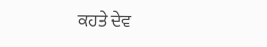ਕਹਤੇ ਦੇਵ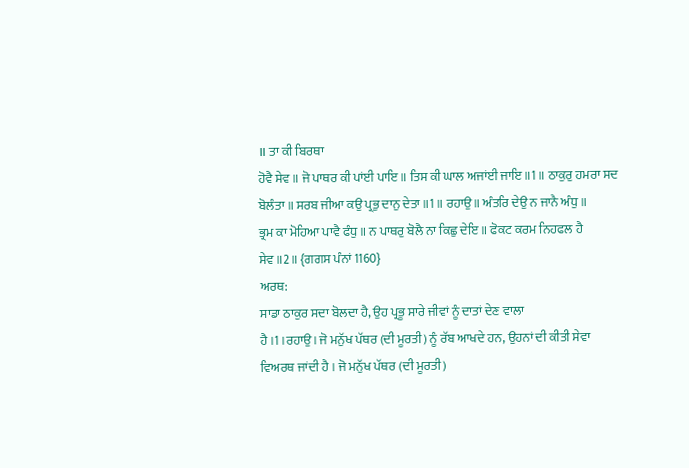॥ ਤਾ ਕੀ ਬਿਰਥਾ
ਹੋਵੈ ਸੇਵ ॥ ਜੋ ਪਾਥਰ ਕੀ ਪਾਂਈ ਪਾਇ ॥ ਤਿਸ ਕੀ ਘਾਲ ਅਜਾਂਈ ਜਾਇ ॥1॥ ਠਾਕੁਰੁ ਹਮਰਾ ਸਦ
ਬੋਲੰਤਾ ॥ ਸਰਬ ਜੀਆ ਕਉ ਪ੍ਰਭੁ ਦਾਨੁ ਦੇਤਾ ॥1॥ ਰਹਾਉ ॥ ਅੰਤਰਿ ਦੇਉ ਨ ਜਾਨੈ ਅੰਧੁ ॥
ਭ੍ਰਮ ਕਾ ਮੋਹਿਆ ਪਾਵੈ ਫੰਧੁ ॥ ਨ ਪਾਥਰੁ ਬੋਲੈ ਨਾ ਕਿਛੁ ਦੇਇ ॥ ਫੋਕਟ ਕਰਮ ਨਿਹਫਲ ਹੈ
ਸੇਵ ॥2॥ {ਗਗਸ ਪੰਨਾਂ 1160}
ਅਰਥ:
ਸਾਡਾ ਠਾਕੁਰ ਸਦਾ ਬੋਲਦਾ ਹੈ, ਉਹ ਪ੍ਰਭੂ ਸਾਰੇ ਜੀਵਾਂ ਨੂੰ ਦਾਤਾਂ ਦੇਣ ਵਾਲਾ
ਹੈ ।1।ਰਹਾਉ। ਜੋ ਮਨੁੱਖ ਪੱਥਰ (ਦੀ ਮੂਰਤੀ) ਨੂੰ ਰੱਬ ਆਖਦੇ ਹਨ, ਉਹਨਾਂ ਦੀ ਕੀਤੀ ਸੇਵਾ
ਵਿਅਰਥ ਜਾਂਦੀ ਹੈ । ਜੋ ਮਨੁੱਖ ਪੱਥਰ (ਦੀ ਮੂਰਤੀ)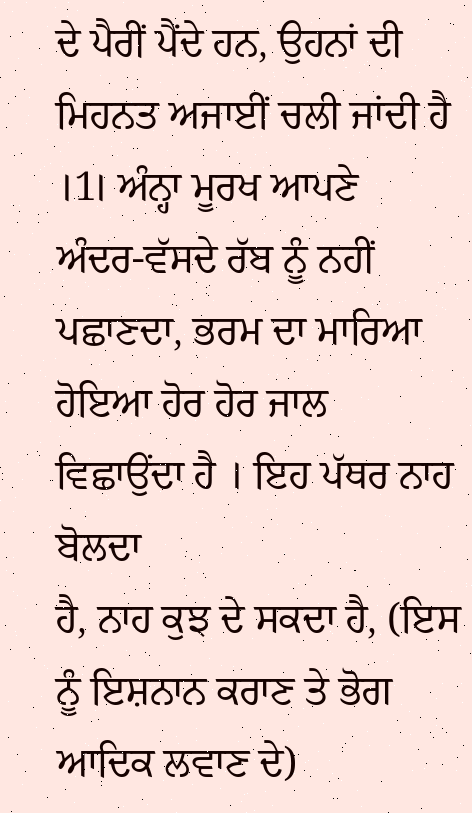ਦੇ ਪੈਰੀਂ ਪੈਂਦੇ ਹਨ, ਉਹਨਾਂ ਦੀ
ਮਿਹਨਤ ਅਜਾਈਂ ਚਲੀ ਜਾਂਦੀ ਹੈ ।1। ਅੰਨ੍ਹਾ ਮੂਰਖ ਆਪਣੇ ਅੰਦਰ-ਵੱਸਦੇ ਰੱਬ ਨੂੰ ਨਹੀਂ
ਪਛਾਣਦਾ, ਭਰਮ ਦਾ ਮਾਰਿਆ ਹੋਇਆ ਹੋਰ ਹੋਰ ਜਾਲ ਵਿਛਾਉਂਦਾ ਹੈ । ਇਹ ਪੱਥਰ ਨਾਹ ਬੋਲਦਾ
ਹੈ, ਨਾਹ ਕੁਝ ਦੇ ਸਕਦਾ ਹੈ, (ਇਸ ਨੂੰ ਇਸ਼ਨਾਨ ਕਰਾਣ ਤੇ ਭੋਗ ਆਦਿਕ ਲਵਾਣ ਦੇ)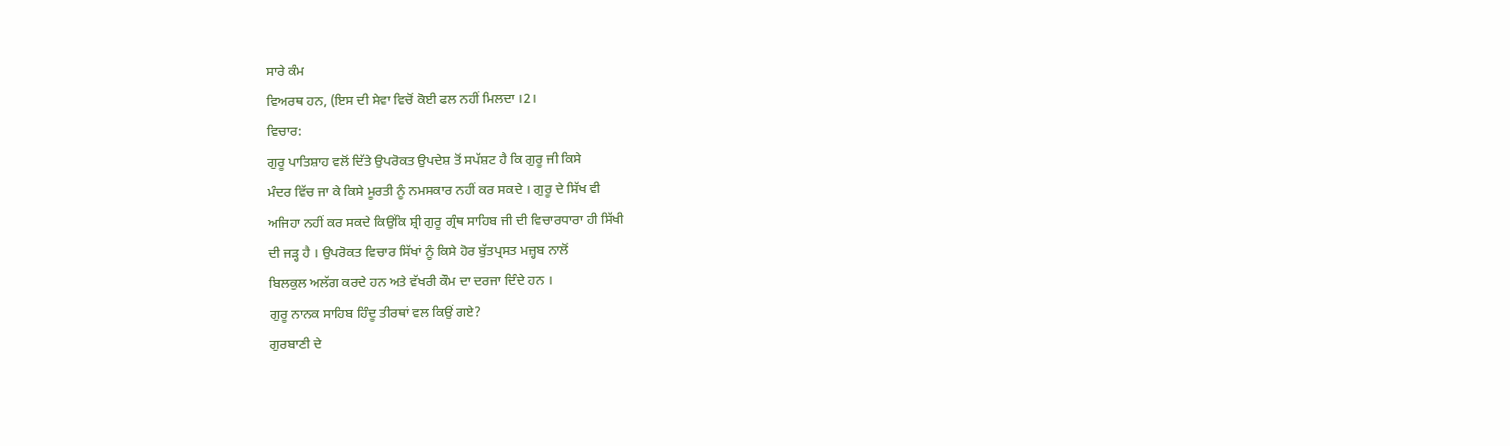ਸਾਰੇ ਕੰਮ
ਵਿਅਰਥ ਹਨ, (ਇਸ ਦੀ ਸੇਵਾ ਵਿਚੋਂ ਕੋਈ ਫਲ ਨਹੀਂ ਮਿਲਦਾ ।2।
ਵਿਚਾਰ:
ਗੁਰੂ ਪਾਤਿਸ਼ਾਹ ਵਲੋਂ ਦਿੱਤੇ ਉਪਰੋਕਤ ਉਪਦੇਸ਼ ਤੋਂ ਸਪੱਸ਼ਟ ਹੈ ਕਿ ਗੁਰੂ ਜੀ ਕਿਸੇ
ਮੰਦਰ ਵਿੱਚ ਜਾ ਕੇ ਕਿਸੇ ਮੂਰਤੀ ਨੂੰ ਨਮਸਕਾਰ ਨਹੀਂ ਕਰ ਸਕਦੇ । ਗੁਰੂ ਦੇ ਸਿੱਖ ਵੀ
ਅਜਿਹਾ ਨਹੀਂ ਕਰ ਸਕਦੇ ਕਿਉਂਕਿ ਸ਼੍ਰੀ ਗੁਰੂ ਗ੍ਰੰਥ ਸਾਹਿਬ ਜੀ ਦੀ ਵਿਚਾਰਧਾਰਾ ਹੀ ਸਿੱਖੀ
ਦੀ ਜੜ੍ਹ ਹੈ । ਉਪਰੋਕਤ ਵਿਚਾਰ ਸਿੱਖਾਂ ਨੂੰ ਕਿਸੇ ਹੋਰ ਬੁੱਤਪ੍ਰਸਤ ਮਜ਼੍ਹਬ ਨਾਲੋਂ
ਬਿਲਕੁਲ ਅਲੱਗ ਕਰਦੇ ਹਨ ਅਤੇ ਵੱਖਰੀ ਕੌਮ ਦਾ ਦਰਜਾ ਦਿੰਦੇ ਹਨ ।
ਗੁਰੂ ਨਾਨਕ ਸਾਹਿਬ ਹਿੰਦੂ ਤੀਰਥਾਂ ਵਲ ਕਿਉਂ ਗਏ?
ਗੁਰਬਾਣੀ ਦੇ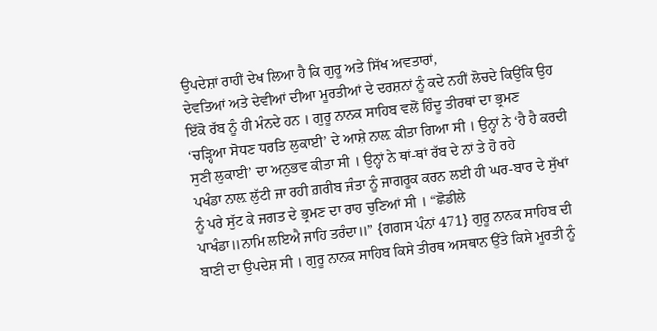ਉਪਦੇਸ਼ਾਂ ਰਾਹੀਂ ਦੇਖ ਲਿਆ ਹੈ ਕਿ ਗੁਰੂ ਅਤੇ ਸਿੱਖ ਅਵਤਾਰਾਂ,
ਦੇਵਤਿਆਂ ਅਤੇ ਦੇਵੀਆਂ ਦੀਆ ਮੂਰਤੀਆਂ ਦੇ ਦਰਸ਼ਨਾਂ ਨੂੰ ਕਦੇ ਨਹੀਂ ਲੋਚਦੇ ਕਿਉਂਕਿ ਉਹ
ਇੱਕੋ ਰੱਬ ਨੂੰ ਹੀ ਮੰਨਦੇ ਹਨ । ਗੁਰੂ ਨਾਨਕ ਸਾਹਿਬ ਵਲੋਂ ਹਿੰਦੂ ਤੀਰਥਾਂ ਦਾ ਭ੍ਰਮਣ
‘ਚੜ੍ਹਿਆ ਸੋਧਣ ਧਰਤਿ ਲੁਕਾਈ’ ਦੇ ਆਸ਼ੇ ਨਾਲ਼ ਕੀਤਾ ਗਿਆ ਸੀ । ਉਨ੍ਹਾਂ ਨੇ ‘ਹੈ ਹੈ ਕਰਦੀ
ਸੁਣੀ ਲੁਕਾਈ’ ਦਾ ਅਨੁਭਵ ਕੀਤਾ ਸੀ । ਉਨ੍ਹਾਂ ਨੇ ਥਾਂ-ਥਾਂ ਰੱਬ ਦੇ ਨਾਂ ਤੇ ਹੋ ਰਹੇ
ਪਖੰਡਾ ਨਾਲ਼ ਲੁੱਟੀ ਜਾ ਰਹੀ ਗ਼ਰੀਬ ਜੰਤਾ ਨੂੰ ਜਾਗਰੂਕ ਕਰਨ ਲਈ ਹੀ ਘਰ-ਬਾਰ ਦੇ ਸੁੱਖਾਂ
ਨੂੰ ਪਰੇ ਸੁੱਟ ਕੇ ਜਗਤ ਦੇ ਭ੍ਰਮਣ ਦਾ ਰਾਹ ਚੁਣਿਆਂ ਸੀ । “ਛੋਡੀਲੇ
ਪਾਖੰਡਾ॥ਨਾਮਿ ਲਇਐ ਜਾਹਿ ਤਰੰਦਾ॥” {ਗਗਸ ਪੰਨਾਂ 471} ਗੁਰੂ ਨਾਨਕ ਸਾਹਿਬ ਦੀ
ਬਾਣੀ ਦਾ ਉਪਦੇਸ਼ ਸੀ । ਗੁਰੂ ਨਾਨਕ ਸਾਹਿਬ ਕਿਸੇ ਤੀਰਥ ਅਸਥਾਨ ਉੱਤੇ ਕਿਸੇ ਮੂਰਤੀ ਨੂੰ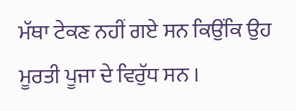ਮੱਥਾ ਟੇਕਣ ਨਹੀਂ ਗਏ ਸਨ ਕਿਉਂਕਿ ਉਹ ਮੂਰਤੀ ਪੂਜਾ ਦੇ ਵਿਰੁੱਧ ਸਨ ।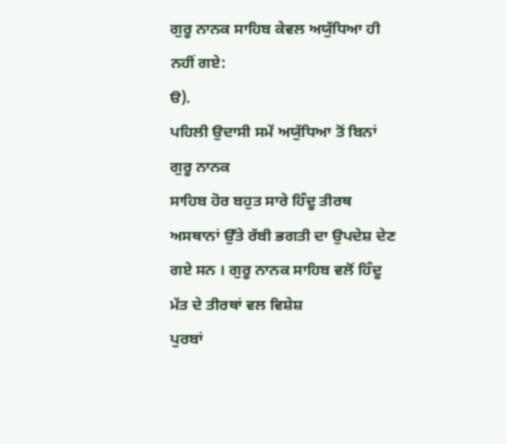ਗੁਰੂ ਨਾਨਕ ਸਾਹਿਬ ਕੇਵਲ ਅਯੁੱਧਿਆ ਹੀ ਨਹੀਂ ਗਏ:
ੳ).
ਪਹਿਲੀ ਉਦਾਸੀ ਸਮੇਂ ਅਯੁੱਧਿਆ ਤੋਂ ਬਿਨਾਂ ਗੁਰੂ ਨਾਨਕ
ਸਾਹਿਬ ਹੋਰ ਬਹੁਤ ਸਾਰੇ ਹਿੰਦੂ ਤੀਰਥ ਅਸਥਾਨਾਂ ਉੱਤੇ ਰੱਬੀ ਭਗਤੀ ਦਾ ਉਪਦੇਸ਼ ਦੇਣ
ਗਏ ਸਨ । ਗੁਰੂ ਨਾਨਕ ਸਾਹਿਬ ਵਲੋਂ ਹਿੰਦੂ ਮੱਤ ਦੇ ਤੀਰਥਾਂ ਵਲ ਵਿਸ਼ੇਸ਼
ਪੁਰਬਾਂ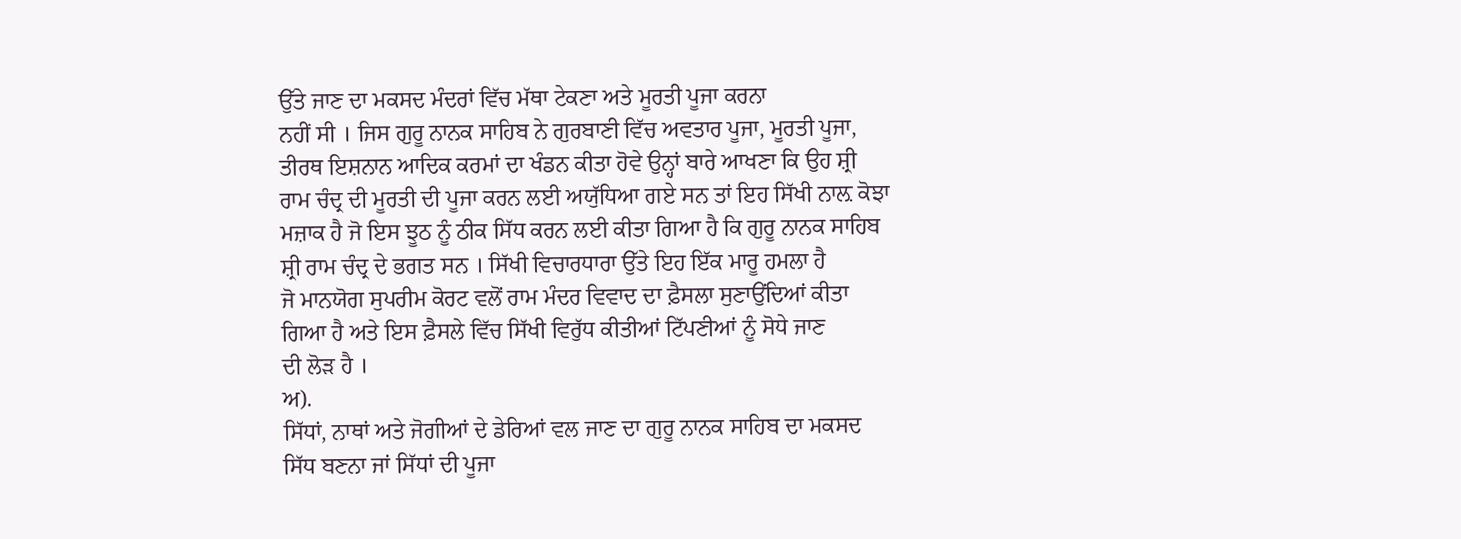ਉੱਤੇ ਜਾਣ ਦਾ ਮਕਸਦ ਮੰਦਰਾਂ ਵਿੱਚ ਮੱਥਾ ਟੇਕਣਾ ਅਤੇ ਮੂਰਤੀ ਪੂਜਾ ਕਰਨਾ
ਨਹੀਂ ਸੀ । ਜਿਸ ਗੁਰੂ ਨਾਨਕ ਸਾਹਿਬ ਨੇ ਗੁਰਬਾਣੀ ਵਿੱਚ ਅਵਤਾਰ ਪੂਜਾ, ਮੂਰਤੀ ਪੂਜਾ,
ਤੀਰਥ ਇਸ਼ਨਾਨ ਆਦਿਕ ਕਰਮਾਂ ਦਾ ਖੰਡਨ ਕੀਤਾ ਹੋਵੇ ਉਨ੍ਹਾਂ ਬਾਰੇ ਆਖਣਾ ਕਿ ਉਹ ਸ਼੍ਰੀ
ਰਾਮ ਚੰਦ੍ਰ ਦੀ ਮੂਰਤੀ ਦੀ ਪੂਜਾ ਕਰਨ ਲਈ ਅਯੁੱਧਿਆ ਗਏ ਸਨ ਤਾਂ ਇਹ ਸਿੱਖੀ ਨਾਲ਼ ਕੋਝਾ
ਮਜ਼ਾਕ ਹੈ ਜੋ ਇਸ ਝੂਠ ਨੂੰ ਠੀਕ ਸਿੱਧ ਕਰਨ ਲਈ ਕੀਤਾ ਗਿਆ ਹੈ ਕਿ ਗੁਰੂ ਨਾਨਕ ਸਾਹਿਬ
ਸ਼੍ਰੀ ਰਾਮ ਚੰਦ੍ਰ ਦੇ ਭਗਤ ਸਨ । ਸਿੱਖੀ ਵਿਚਾਰਧਾਰਾ ਉੱਤੇ ਇਹ ਇੱਕ ਮਾਰੂ ਹਮਲਾ ਹੈ
ਜੋ ਮਾਨਯੋਗ ਸੁਪਰੀਮ ਕੋਰਟ ਵਲੋਂ ਰਾਮ ਮੰਦਰ ਵਿਵਾਦ ਦਾ ਫ਼ੈਸਲਾ ਸੁਣਾਉਂਦਿਆਂ ਕੀਤਾ
ਗਿਆ ਹੈ ਅਤੇ ਇਸ ਫ਼ੈਸਲੇ ਵਿੱਚ ਸਿੱਖੀ ਵਿਰੁੱਧ ਕੀਤੀਆਂ ਟਿੱਪਣੀਆਂ ਨੂੰ ਸੋਧੇ ਜਾਣ
ਦੀ ਲੋੜ ਹੈ ।
ਅ).
ਸਿੱਧਾਂ, ਨਾਥਾਂ ਅਤੇ ਜੋਗੀਆਂ ਦੇ ਡੇਰਿਆਂ ਵਲ ਜਾਣ ਦਾ ਗੁਰੂ ਨਾਨਕ ਸਾਹਿਬ ਦਾ ਮਕਸਦ
ਸਿੱਧ ਬਣਨਾ ਜਾਂ ਸਿੱਧਾਂ ਦੀ ਪੂਜਾ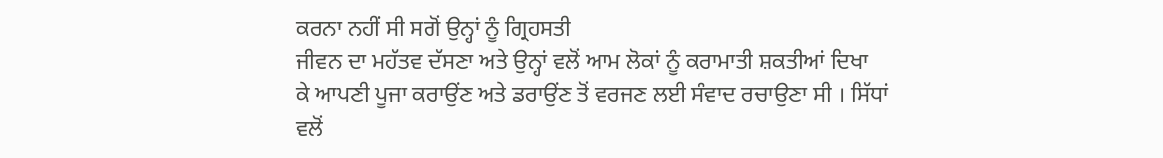ਕਰਨਾ ਨਹੀਂ ਸੀ ਸਗੋਂ ਉਨ੍ਹਾਂ ਨੂੰ ਗ੍ਰਿਹਸਤੀ
ਜੀਵਨ ਦਾ ਮਹੱਤਵ ਦੱਸਣਾ ਅਤੇ ਉਨ੍ਹਾਂ ਵਲੋਂ ਆਮ ਲੋਕਾਂ ਨੂੰ ਕਰਾਮਾਤੀ ਸ਼ਕਤੀਆਂ ਦਿਖਾ
ਕੇ ਆਪਣੀ ਪੂਜਾ ਕਰਾਉਂਣ ਅਤੇ ਡਰਾਉਂਣ ਤੋਂ ਵਰਜਣ ਲਈ ਸੰਵਾਦ ਰਚਾਉਣਾ ਸੀ । ਸਿੱਧਾਂ
ਵਲੋਂ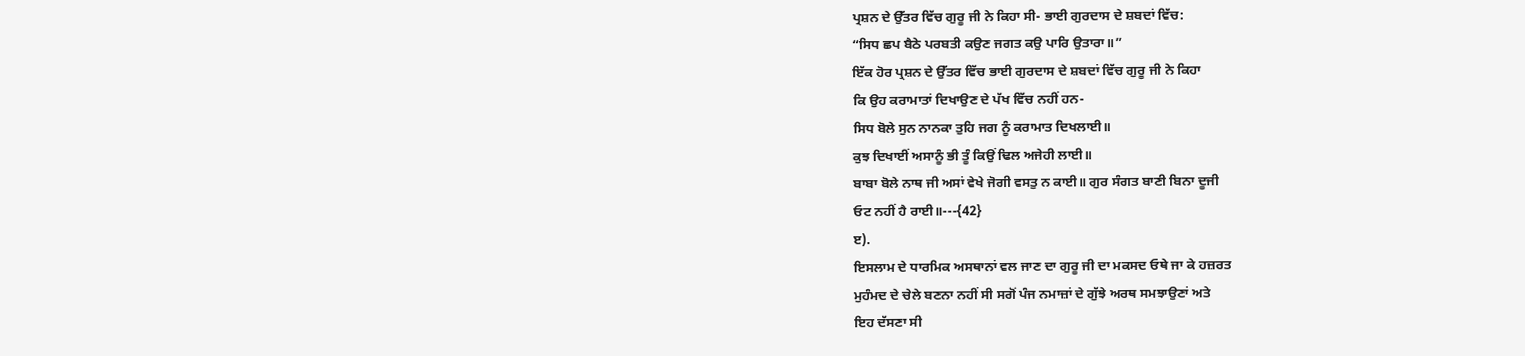ਪ੍ਰਸ਼ਨ ਦੇ ਉੱਤਰ ਵਿੱਚ ਗੁਰੂ ਜੀ ਨੇ ਕਿਹਾ ਸੀ- ਭਾਈ ਗੁਰਦਾਸ ਦੇ ਸ਼ਬਦਾਂ ਵਿੱਚ:
“ਸਿਧ ਛਪ ਬੈਠੇ ਪਰਬਤੀ ਕਉਣ ਜਗਤ ਕਉ ਪਾਰਿ ਉਤਾਰਾ॥”
ਇੱਕ ਹੋਰ ਪ੍ਰਸ਼ਨ ਦੇ ਉੱਤਰ ਵਿੱਚ ਭਾਈ ਗੁਰਦਾਸ ਦੇ ਸ਼ਬਦਾਂ ਵਿੱਚ ਗੁਰੂ ਜੀ ਨੇ ਕਿਹਾ
ਕਿ ਉਹ ਕਰਾਮਾਤਾਂ ਦਿਖਾਉਣ ਦੇ ਪੱਖ ਵਿੱਚ ਨਹੀਂ ਹਨ-
ਸਿਧ ਬੋਲੇ ਸੁਨ ਨਾਨਕਾ ਤੁਹਿ ਜਗ ਨੂੰ ਕਰਾਮਾਤ ਦਿਖਲਾਈ॥
ਕੁਝ ਦਿਖਾਈਂ ਅਸਾਨੂੰ ਭੀ ਤੂੰ ਕਿਉਂ ਢਿਲ ਅਜੇਹੀ ਲਾਈ॥
ਬਾਬਾ ਬੋਲੇ ਨਾਥ ਜੀ ਅਸਾਂ ਵੇਖੇ ਜੋਗੀ ਵਸਤੁ ਨ ਕਾਈ॥ ਗੁਰ ਸੰਗਤ ਬਾਣੀ ਬਿਨਾ ਦੂਜੀ
ਓਟ ਨਹੀਂ ਹੈ ਰਾਈ॥---{42}
ੲ).
ਇਸਲਾਮ ਦੇ ਧਾਰਮਿਕ ਅਸਥਾਨਾਂ ਵਲ ਜਾਣ ਦਾ ਗੁਰੂ ਜੀ ਦਾ ਮਕਸਦ ਓਥੇ ਜਾ ਕੇ ਹਜ਼ਰਤ
ਮੁਹੰਮਦ ਦੇ ਚੇਲੇ ਬਣਨਾ ਨਹੀਂ ਸੀ ਸਗੋਂ ਪੰਜ ਨਮਾਜ਼ਾਂ ਦੇ ਗੁੱਝੇ ਅਰਥ ਸਮਝਾਉਣਾਂ ਅਤੇ
ਇਹ ਦੱਸਣਾ ਸੀ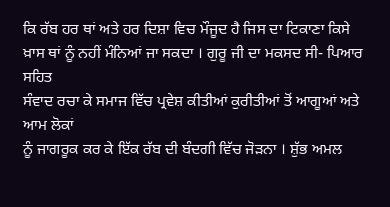ਕਿ ਰੱਬ ਹਰ ਥਾਂ ਅਤੇ ਹਰ ਦਿਸ਼ਾ ਵਿਚ ਮੌਜੂਦ ਹੈ ਜਿਸ ਦਾ ਟਿਕਾਣਾ ਕਿਸੇ
ਖ਼ਾਸ ਥਾਂ ਨੂੰ ਨਹੀਂ ਮੰਨਿਆਂ ਜਾ ਸਕਦਾ । ਗੁਰੂ ਜੀ ਦਾ ਮਕਸਦ ਸੀ- ਪਿਆਰ ਸਹਿਤ
ਸੰਵਾਦ ਰਚਾ ਕੇ ਸਮਾਜ ਵਿੱਚ ਪ੍ਰਵੇਸ਼ ਕੀਤੀਆਂ ਕੁਰੀਤੀਆਂ ਤੋਂ ਆਗੂਆਂ ਅਤੇ ਆਮ ਲੋਕਾਂ
ਨੂੰ ਜਾਗਰੂਕ ਕਰ ਕੇ ਇੱਕ ਰੱਬ ਦੀ ਬੰਦਗੀ ਵਿੱਚ ਜੋੜਨਾ । ਸ਼ੁੱਭ ਅਮਲ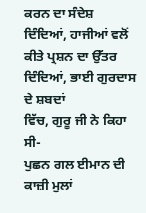ਕਰਨ ਦਾ ਸੰਦੇਸ਼
ਦਿੰਦਿਆਂ, ਹਾਜੀਆਂ ਵਲੋਂ ਕੀਤੇ ਪ੍ਰਸ਼ਨ ਦਾ ਉੱਤਰ ਦਿੰਦਿਆਂ, ਭਾਈ ਗੁਰਦਾਸ ਦੇ ਸ਼ਬਦਾਂ
ਵਿੱਚ, ਗੁਰੂ ਜੀ ਨੇ ਕਿਹਾ ਸੀ-
ਪੁਛਨ ਗਲ ਈਮਾਨ ਦੀ ਕਾਜ਼ੀ ਮੁਲਾਂ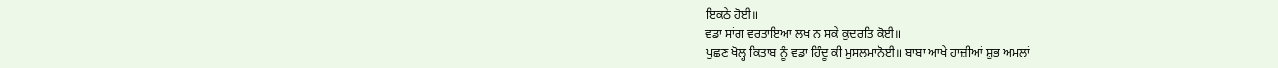ਇਕਠੇ ਹੋਈ॥
ਵਡਾ ਸਾਂਗ ਵਰਤਾਇਆ ਲਖ ਨ ਸਕੇ ਕੁਦਰਤਿ ਕੋਈ॥
ਪੁਛਣ ਖੋਲ੍ਹ ਕਿਤਾਬ ਨੂੰ ਵਡਾ ਹਿੰਦੂ ਕੀ ਮੁਸਲਮਾਨੋਈ॥ ਬਾਬਾ ਆਖੇ ਹਾਜ਼ੀਆਂ ਸ਼ੁਭ ਅਮਲਾਂ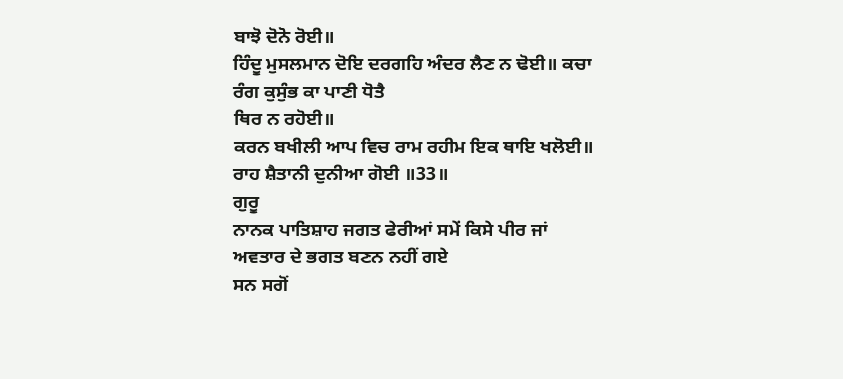ਬਾਝੋ ਦੋਨੋ ਰੋਈ॥
ਹਿੰਦੂ ਮੁਸਲਮਾਨ ਦੋਇ ਦਰਗਹਿ ਅੰਦਰ ਲੈਣ ਨ ਢੋਈ॥ ਕਚਾ ਰੰਗ ਕੁਸੁੰਭ ਕਾ ਪਾਣੀ ਧੋਤੈ
ਥਿਰ ਨ ਰਹੋਈ॥
ਕਰਨ ਬਖੀਲੀ ਆਪ ਵਿਚ ਰਾਮ ਰਹੀਮ ਇਕ ਥਾਇ ਖਲੋਈ॥ ਰਾਹ ਸ਼ੈਤਾਨੀ ਦੁਨੀਆ ਗੋਈ ॥33॥
ਗੁਰੂ
ਨਾਨਕ ਪਾਤਿਸ਼ਾਹ ਜਗਤ ਫੇਰੀਆਂ ਸਮੇਂ ਕਿਸੇ ਪੀਰ ਜਾਂ ਅਵਤਾਰ ਦੇ ਭਗਤ ਬਣਨ ਨਹੀਂ ਗਏ
ਸਨ ਸਗੋਂ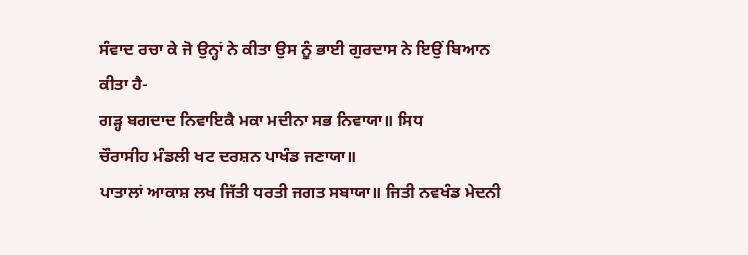ਸੰਵਾਦ ਰਚਾ ਕੇ ਜੋ ਉਨ੍ਹਾਂ ਨੇ ਕੀਤਾ ਉਸ ਨੂੰ ਭਾਈ ਗੁਰਦਾਸ ਨੇ ਇਉਂ ਬਿਆਨ
ਕੀਤਾ ਹੈ-
ਗੜ੍ਹ ਬਗਦਾਦ ਨਿਵਾਇਕੈ ਮਕਾ ਮਦੀਨਾ ਸਭ ਨਿਵਾਯਾ॥ ਸਿਧ
ਚੌਰਾਸੀਹ ਮੰਡਲੀ ਖਟ ਦਰਸ਼ਨ ਪਾਖੰਡ ਜਣਾਯਾ॥
ਪਾਤਾਲਾਂ ਆਕਾਸ਼ ਲਖ ਜਿੱਤੀ ਧਰਤੀ ਜਗਤ ਸਬਾਯਾ॥ ਜਿਤੀ ਨਵਖੰਡ ਮੇਦਨੀ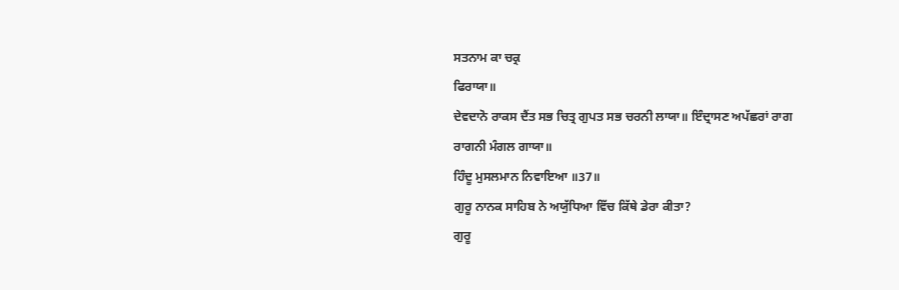ਸਤਨਾਮ ਕਾ ਚਕ੍ਰ
ਫਿਰਾਯਾ॥
ਦੇਵਦਾਨੋ ਰਾਕਸ ਦੈਂਤ ਸਭ ਚਿਤ੍ਰ ਗੁਪਤ ਸਭ ਚਰਨੀ ਲਾਯਾ॥ ਇੰਦ੍ਰਾਸਣ ਅਪੱਛਰਾਂ ਰਾਗ
ਰਾਗਨੀ ਮੰਗਲ ਗਾਯਾ॥
ਹਿੰਦੂ ਮੁਸਲਮਾਨ ਨਿਵਾਇਆ ॥37॥
ਗੁਰੂ ਨਾਨਕ ਸਾਹਿਬ ਨੇ ਅਯੁੱਧਿਆ ਵਿੱਚ ਕਿੱਥੇ ਡੇਰਾ ਕੀਤਾ?
ਗੁਰੂ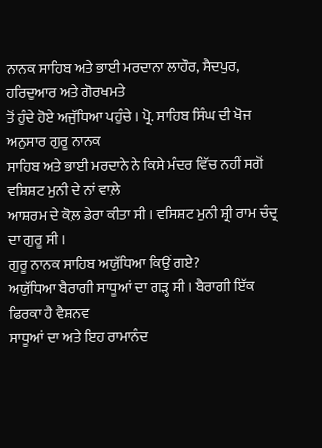ਨਾਨਕ ਸਾਹਿਬ ਅਤੇ ਭਾਈ ਮਰਦਾਨਾ ਲਾਹੌਰ, ਸੈਦਪੁਰ, ਹਰਿਦੁਆਰ ਅਤੇ ਗੋਰਖਮਤੇ
ਤੋਂ ਹੁੰਦੇ ਹੋਏ ਅਜੁੱਧਿਆ ਪਹੁੰਚੇ । ਪ੍ਰੋ. ਸਾਹਿਬ ਸਿੰਘ ਦੀ ਖੋਜ ਅਨੁਸਾਰ ਗੁਰੂ ਨਾਨਕ
ਸਾਹਿਬ ਅਤੇ ਭਾਈ ਮਰਦਾਨੇ ਨੇ ਕਿਸੇ ਮੰਦਰ ਵਿੱਚ ਨਹੀਂ ਸਗੋਂ ਵਸ਼ਿਸ਼ਟ ਮੁਨੀ ਦੇ ਨਾਂ ਵਾਲ਼ੇ
ਆਸ਼ਰਮ ਦੇ ਕੋਲ਼ ਡੇਰਾ ਕੀਤਾ ਸੀ । ਵਸਿਸ਼ਟ ਮੁਨੀ ਸ਼੍ਰੀ ਰਾਮ ਚੰਦ੍ਰ ਦਾ ਗੁਰੂ ਸੀ ।
ਗੁਰੂ ਨਾਨਕ ਸਾਹਿਬ ਅਯੁੱਧਿਆ ਕਿਉਂ ਗਏ?
ਅਯੁੱਧਿਆ ਬੈਰਾਗੀ ਸਾਧੂਆਂ ਦਾ ਗੜ੍ਹ ਸੀ । ਬੈਰਾਗੀ ਇੱਕ ਫਿਰਕਾ ਹੈ ਵੈਸ਼ਨਵ
ਸਾਧੂਆਂ ਦਾ ਅਤੇ ਇਹ ਰਾਮਾਨੰਦ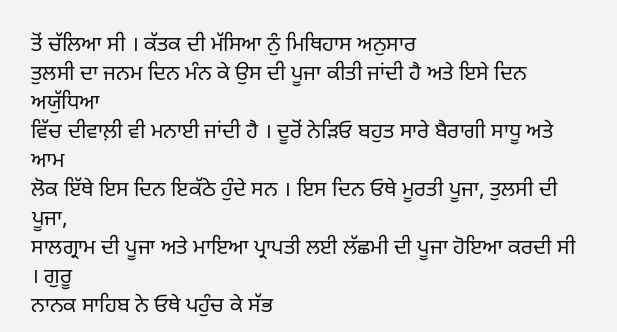ਤੋਂ ਚੱਲਿਆ ਸੀ । ਕੱਤਕ ਦੀ ਮੱਸਿਆ ਨੁੰ ਮਿਥਿਹਾਸ ਅਨੁਸਾਰ
ਤੁਲਸੀ ਦਾ ਜਨਮ ਦਿਨ ਮੰਨ ਕੇ ਉਸ ਦੀ ਪੂਜਾ ਕੀਤੀ ਜਾਂਦੀ ਹੈ ਅਤੇ ਇਸੇ ਦਿਨ ਅਯੁੱਧਿਆ
ਵਿੱਚ ਦੀਵਾਲ਼ੀ ਵੀ ਮਨਾਈ ਜਾਂਦੀ ਹੈ । ਦੂਰੋਂ ਨੇੜਿਓ ਬਹੁਤ ਸਾਰੇ ਬੈਰਾਗੀ ਸਾਧੂ ਅਤੇ ਆਮ
ਲੋਕ ਇੱਥੇ ਇਸ ਦਿਨ ਇਕੱਠੇ ਹੁੰਦੇ ਸਨ । ਇਸ ਦਿਨ ਓਥੇ ਮੂਰਤੀ ਪੂਜਾ, ਤੁਲਸੀ ਦੀ ਪੂਜਾ,
ਸਾਲਗ੍ਰਾਮ ਦੀ ਪੂਜਾ ਅਤੇ ਮਾਇਆ ਪ੍ਰਾਪਤੀ ਲਈ ਲੱਛਮੀ ਦੀ ਪੂਜਾ ਹੋਇਆ ਕਰਦੀ ਸੀ । ਗੁਰੂ
ਨਾਨਕ ਸਾਹਿਬ ਨੇ ਓਥੇ ਪਹੁੰਚ ਕੇ ਸੱਭ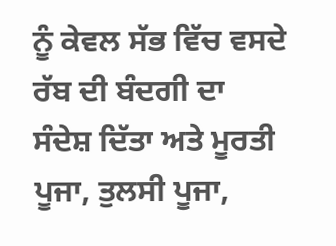ਨੂੰ ਕੇਵਲ ਸੱਭ ਵਿੱਚ ਵਸਦੇ ਰੱਬ ਦੀ ਬੰਦਗੀ ਦਾ
ਸੰਦੇਸ਼ ਦਿੱਤਾ ਅਤੇ ਮੂਰਤੀ ਪੂਜਾ, ਤੁਲਸੀ ਪੂਜਾ,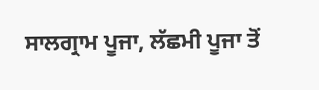ਸਾਲਗ੍ਰਾਮ ਪੂਜਾ, ਲੱਛਮੀ ਪੂਜਾ ਤੋਂ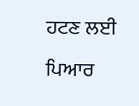ਹਟਣ ਲਈ ਪਿਆਰ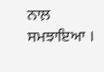ਨਾਲ਼ ਸਮਝਾਇਆ ।